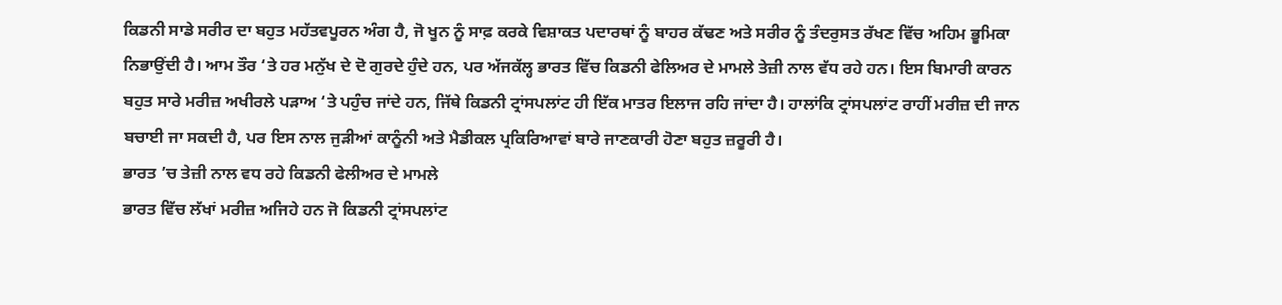ਕਿਡਨੀ ਸਾਡੇ ਸਰੀਰ ਦਾ ਬਹੁਤ ਮਹੱਤਵਪੂਰਨ ਅੰਗ ਹੈ, ਜੋ ਖੂਨ ਨੂੰ ਸਾਫ਼ ਕਰਕੇ ਵਿਸ਼ਾਕਤ ਪਦਾਰਥਾਂ ਨੂੰ ਬਾਹਰ ਕੱਢਣ ਅਤੇ ਸਰੀਰ ਨੂੰ ਤੰਦਰੁਸਤ ਰੱਖਣ ਵਿੱਚ ਅਹਿਮ ਭੂਮਿਕਾ ਨਿਭਾਉਂਦੀ ਹੈ। ਆਮ ਤੌਰ ‘ਤੇ ਹਰ ਮਨੁੱਖ ਦੇ ਦੋ ਗੁਰਦੇ ਹੁੰਦੇ ਹਨ, ਪਰ ਅੱਜਕੱਲ੍ਹ ਭਾਰਤ ਵਿੱਚ ਕਿਡਨੀ ਫੇਲਿਅਰ ਦੇ ਮਾਮਲੇ ਤੇਜ਼ੀ ਨਾਲ ਵੱਧ ਰਹੇ ਹਨ। ਇਸ ਬਿਮਾਰੀ ਕਾਰਨ ਬਹੁਤ ਸਾਰੇ ਮਰੀਜ਼ ਅਖੀਰਲੇ ਪੜਾਅ ‘ਤੇ ਪਹੁੰਚ ਜਾਂਦੇ ਹਨ, ਜਿੱਥੇ ਕਿਡਨੀ ਟ੍ਰਾਂਸਪਲਾਂਟ ਹੀ ਇੱਕ ਮਾਤਰ ਇਲਾਜ ਰਹਿ ਜਾਂਦਾ ਹੈ। ਹਾਲਾਂਕਿ ਟ੍ਰਾਂਸਪਲਾਂਟ ਰਾਹੀਂ ਮਰੀਜ਼ ਦੀ ਜਾਨ ਬਚਾਈ ਜਾ ਸਕਦੀ ਹੈ, ਪਰ ਇਸ ਨਾਲ ਜੁੜੀਆਂ ਕਾਨੂੰਨੀ ਅਤੇ ਮੈਡੀਕਲ ਪ੍ਰਕਿਰਿਆਵਾਂ ਬਾਰੇ ਜਾਣਕਾਰੀ ਹੋਣਾ ਬਹੁਤ ਜ਼ਰੂਰੀ ਹੈ।
ਭਾਰਤ ’ਚ ਤੇਜ਼ੀ ਨਾਲ ਵਧ ਰਹੇ ਕਿਡਨੀ ਫੇਲੀਅਰ ਦੇ ਮਾਮਲੇ
ਭਾਰਤ ਵਿੱਚ ਲੱਖਾਂ ਮਰੀਜ਼ ਅਜਿਹੇ ਹਨ ਜੋ ਕਿਡਨੀ ਟ੍ਰਾਂਸਪਲਾਂਟ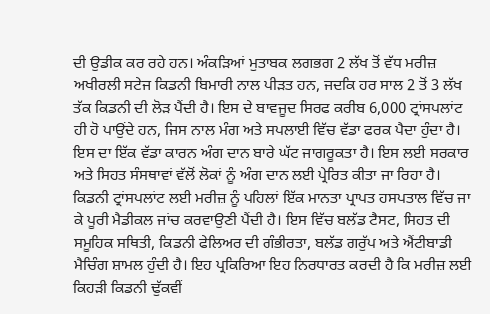ਦੀ ਉਡੀਕ ਕਰ ਰਹੇ ਹਨ। ਅੰਕੜਿਆਂ ਮੁਤਾਬਕ ਲਗਭਗ 2 ਲੱਖ ਤੋਂ ਵੱਧ ਮਰੀਜ਼ ਅਖੀਰਲੀ ਸਟੇਜ ਕਿਡਨੀ ਬਿਮਾਰੀ ਨਾਲ ਪੀੜਤ ਹਨ, ਜਦਕਿ ਹਰ ਸਾਲ 2 ਤੋਂ 3 ਲੱਖ ਤੱਕ ਕਿਡਨੀ ਦੀ ਲੋੜ ਪੈਂਦੀ ਹੈ। ਇਸ ਦੇ ਬਾਵਜੂਦ ਸਿਰਫ ਕਰੀਬ 6,000 ਟ੍ਰਾਂਸਪਲਾਂਟ ਹੀ ਹੋ ਪਾਉਂਦੇ ਹਨ, ਜਿਸ ਨਾਲ ਮੰਗ ਅਤੇ ਸਪਲਾਈ ਵਿੱਚ ਵੱਡਾ ਫਰਕ ਪੈਦਾ ਹੁੰਦਾ ਹੈ। ਇਸ ਦਾ ਇੱਕ ਵੱਡਾ ਕਾਰਨ ਅੰਗ ਦਾਨ ਬਾਰੇ ਘੱਟ ਜਾਗਰੂਕਤਾ ਹੈ। ਇਸ ਲਈ ਸਰਕਾਰ ਅਤੇ ਸਿਹਤ ਸੰਸਥਾਵਾਂ ਵੱਲੋਂ ਲੋਕਾਂ ਨੂੰ ਅੰਗ ਦਾਨ ਲਈ ਪ੍ਰੇਰਿਤ ਕੀਤਾ ਜਾ ਰਿਹਾ ਹੈ।
ਕਿਡਨੀ ਟ੍ਰਾਂਸਪਲਾਂਟ ਲਈ ਮਰੀਜ਼ ਨੂੰ ਪਹਿਲਾਂ ਇੱਕ ਮਾਨਤਾ ਪ੍ਰਾਪਤ ਹਸਪਤਾਲ ਵਿੱਚ ਜਾ ਕੇ ਪੂਰੀ ਮੈਡੀਕਲ ਜਾਂਚ ਕਰਵਾਉਣੀ ਪੈਂਦੀ ਹੈ। ਇਸ ਵਿੱਚ ਬਲੱਡ ਟੈਸਟ, ਸਿਹਤ ਦੀ ਸਮੂਹਿਕ ਸਥਿਤੀ, ਕਿਡਨੀ ਫੇਲਿਅਰ ਦੀ ਗੰਭੀਰਤਾ, ਬਲੱਡ ਗਰੁੱਪ ਅਤੇ ਐਂਟੀਬਾਡੀ ਮੈਚਿੰਗ ਸ਼ਾਮਲ ਹੁੰਦੀ ਹੈ। ਇਹ ਪ੍ਰਕਿਰਿਆ ਇਹ ਨਿਰਧਾਰਤ ਕਰਦੀ ਹੈ ਕਿ ਮਰੀਜ਼ ਲਈ ਕਿਹੜੀ ਕਿਡਨੀ ਢੁੱਕਵੀਂ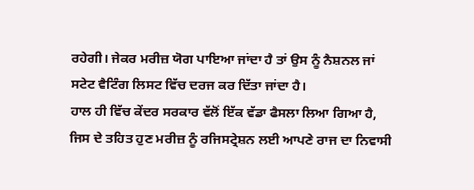ਰਹੇਗੀ। ਜੇਕਰ ਮਰੀਜ਼ ਯੋਗ ਪਾਇਆ ਜਾਂਦਾ ਹੈ ਤਾਂ ਉਸ ਨੂੰ ਨੈਸ਼ਨਲ ਜਾਂ ਸਟੇਟ ਵੈਟਿੰਗ ਲਿਸਟ ਵਿੱਚ ਦਰਜ ਕਰ ਦਿੱਤਾ ਜਾਂਦਾ ਹੈ।
ਹਾਲ ਹੀ ਵਿੱਚ ਕੇਂਦਰ ਸਰਕਾਰ ਵੱਲੋਂ ਇੱਕ ਵੱਡਾ ਫੈਸਲਾ ਲਿਆ ਗਿਆ ਹੈ, ਜਿਸ ਦੇ ਤਹਿਤ ਹੁਣ ਮਰੀਜ਼ ਨੂੰ ਰਜਿਸਟ੍ਰੇਸ਼ਨ ਲਈ ਆਪਣੇ ਰਾਜ ਦਾ ਨਿਵਾਸੀ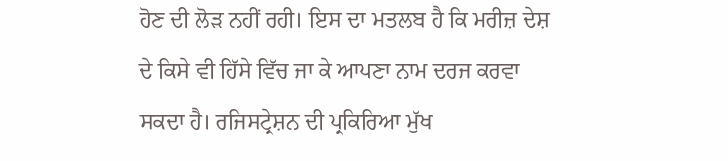ਹੋਣ ਦੀ ਲੋੜ ਨਹੀਂ ਰਹੀ। ਇਸ ਦਾ ਮਤਲਬ ਹੈ ਕਿ ਮਰੀਜ਼ ਦੇਸ਼ ਦੇ ਕਿਸੇ ਵੀ ਹਿੱਸੇ ਵਿੱਚ ਜਾ ਕੇ ਆਪਣਾ ਨਾਮ ਦਰਜ ਕਰਵਾ ਸਕਦਾ ਹੈ। ਰਜਿਸਟ੍ਰੇਸ਼ਨ ਦੀ ਪ੍ਰਕਿਰਿਆ ਮੁੱਖ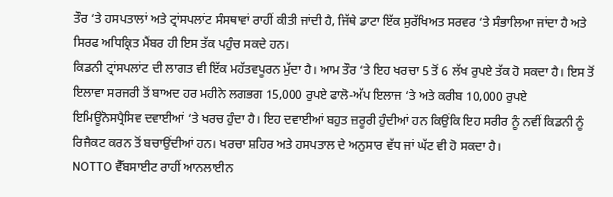ਤੌਰ ‘ਤੇ ਹਸਪਤਾਲਾਂ ਅਤੇ ਟ੍ਰਾਂਸਪਲਾਂਟ ਸੰਸਥਾਵਾਂ ਰਾਹੀਂ ਕੀਤੀ ਜਾਂਦੀ ਹੈ, ਜਿੱਥੇ ਡਾਟਾ ਇੱਕ ਸੁਰੱਖਿਅਤ ਸਰਵਰ ‘ਤੇ ਸੰਭਾਲਿਆ ਜਾਂਦਾ ਹੈ ਅਤੇ ਸਿਰਫ ਅਧਿਕ੍ਰਿਤ ਮੈਂਬਰ ਹੀ ਇਸ ਤੱਕ ਪਹੁੰਚ ਸਕਦੇ ਹਨ।
ਕਿਡਨੀ ਟ੍ਰਾਂਸਪਲਾਂਟ ਦੀ ਲਾਗਤ ਵੀ ਇੱਕ ਮਹੱਤਵਪੂਰਨ ਮੁੱਦਾ ਹੈ। ਆਮ ਤੌਰ ‘ਤੇ ਇਹ ਖਰਚਾ 5 ਤੋਂ 6 ਲੱਖ ਰੁਪਏ ਤੱਕ ਹੋ ਸਕਦਾ ਹੈ। ਇਸ ਤੋਂ ਇਲਾਵਾ ਸਰਜਰੀ ਤੋਂ ਬਾਅਦ ਹਰ ਮਹੀਨੇ ਲਗਭਗ 15,000 ਰੁਪਏ ਫਾਲੋ-ਅੱਪ ਇਲਾਜ ‘ਤੇ ਅਤੇ ਕਰੀਬ 10,000 ਰੁਪਏ ਇਮਿਊਨੋਸਪ੍ਰੈਸਿਵ ਦਵਾਈਆਂ ‘ਤੇ ਖਰਚ ਹੁੰਦਾ ਹੈ। ਇਹ ਦਵਾਈਆਂ ਬਹੁਤ ਜ਼ਰੂਰੀ ਹੁੰਦੀਆਂ ਹਨ ਕਿਉਂਕਿ ਇਹ ਸਰੀਰ ਨੂੰ ਨਵੀਂ ਕਿਡਨੀ ਨੂੰ ਰਿਜੈਕਟ ਕਰਨ ਤੋਂ ਬਚਾਉਂਦੀਆਂ ਹਨ। ਖਰਚਾ ਸ਼ਹਿਰ ਅਤੇ ਹਸਪਤਾਲ ਦੇ ਅਨੁਸਾਰ ਵੱਧ ਜਾਂ ਘੱਟ ਵੀ ਹੋ ਸਕਦਾ ਹੈ।
NOTTO ਵੈੱਬਸਾਈਟ ਰਾਹੀਂ ਆਨਲਾਈਨ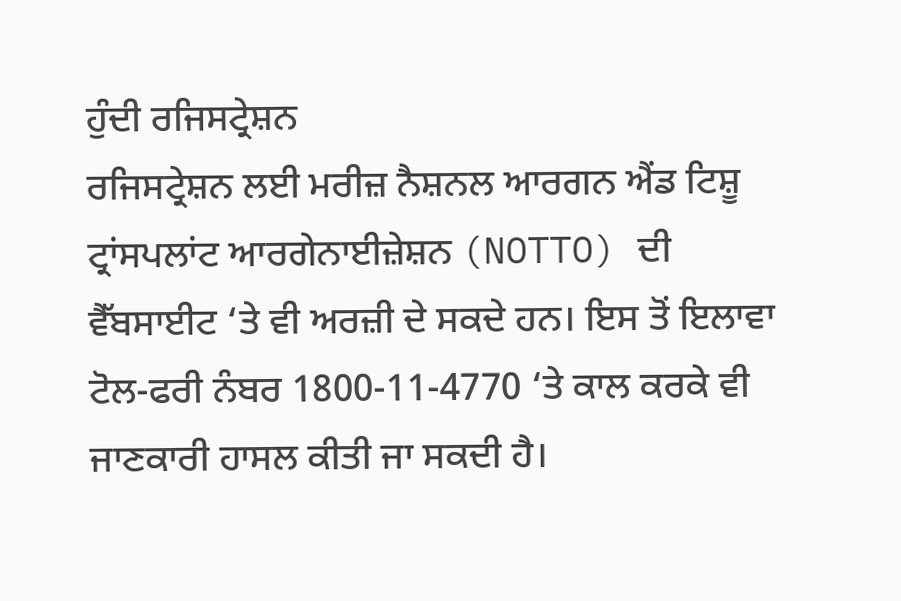ਹੁੰਦੀ ਰਜਿਸਟ੍ਰੇਸ਼ਨ
ਰਜਿਸਟ੍ਰੇਸ਼ਨ ਲਈ ਮਰੀਜ਼ ਨੈਸ਼ਨਲ ਆਰਗਨ ਐਂਡ ਟਿਸ਼ੂ ਟ੍ਰਾਂਸਪਲਾਂਟ ਆਰਗੇਨਾਈਜ਼ੇਸ਼ਨ (NOTTO) ਦੀ ਵੈੱਬਸਾਈਟ ‘ਤੇ ਵੀ ਅਰਜ਼ੀ ਦੇ ਸਕਦੇ ਹਨ। ਇਸ ਤੋਂ ਇਲਾਵਾ ਟੋਲ-ਫਰੀ ਨੰਬਰ 1800-11-4770 ‘ਤੇ ਕਾਲ ਕਰਕੇ ਵੀ ਜਾਣਕਾਰੀ ਹਾਸਲ ਕੀਤੀ ਜਾ ਸਕਦੀ ਹੈ।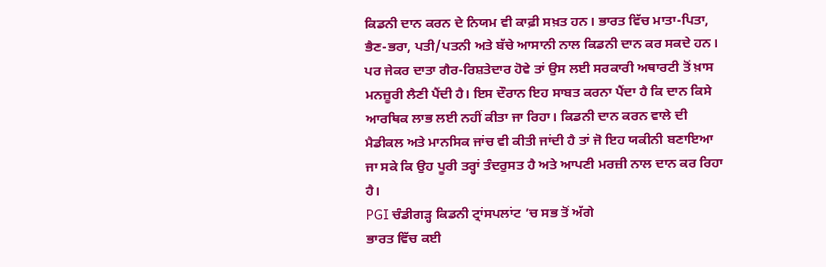ਕਿਡਨੀ ਦਾਨ ਕਰਨ ਦੇ ਨਿਯਮ ਵੀ ਕਾਫ਼ੀ ਸਖ਼ਤ ਹਨ। ਭਾਰਤ ਵਿੱਚ ਮਾਤਾ-ਪਿਤਾ, ਭੈਣ-ਭਰਾ, ਪਤੀ/ਪਤਨੀ ਅਤੇ ਬੱਚੇ ਆਸਾਨੀ ਨਾਲ ਕਿਡਨੀ ਦਾਨ ਕਰ ਸਕਦੇ ਹਨ। ਪਰ ਜੇਕਰ ਦਾਤਾ ਗੈਰ-ਰਿਸ਼ਤੇਦਾਰ ਹੋਵੇ ਤਾਂ ਉਸ ਲਈ ਸਰਕਾਰੀ ਅਥਾਰਟੀ ਤੋਂ ਖ਼ਾਸ ਮਨਜ਼ੂਰੀ ਲੈਣੀ ਪੈਂਦੀ ਹੈ। ਇਸ ਦੌਰਾਨ ਇਹ ਸਾਬਤ ਕਰਨਾ ਪੈਂਦਾ ਹੈ ਕਿ ਦਾਨ ਕਿਸੇ ਆਰਥਿਕ ਲਾਭ ਲਈ ਨਹੀਂ ਕੀਤਾ ਜਾ ਰਿਹਾ। ਕਿਡਨੀ ਦਾਨ ਕਰਨ ਵਾਲੇ ਦੀ ਮੈਡੀਕਲ ਅਤੇ ਮਾਨਸਿਕ ਜਾਂਚ ਵੀ ਕੀਤੀ ਜਾਂਦੀ ਹੈ ਤਾਂ ਜੋ ਇਹ ਯਕੀਨੀ ਬਣਾਇਆ ਜਾ ਸਕੇ ਕਿ ਉਹ ਪੂਰੀ ਤਰ੍ਹਾਂ ਤੰਦਰੁਸਤ ਹੈ ਅਤੇ ਆਪਣੀ ਮਰਜ਼ੀ ਨਾਲ ਦਾਨ ਕਰ ਰਿਹਾ ਹੈ।
PGI ਚੰਡੀਗੜ੍ਹ ਕਿਡਨੀ ਟ੍ਰਾਂਸਪਲਾਂਟ ’ਚ ਸਭ ਤੋਂ ਅੱਗੇ
ਭਾਰਤ ਵਿੱਚ ਕਈ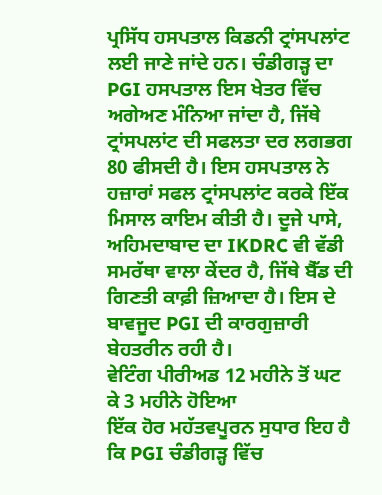ਪ੍ਰਸਿੱਧ ਹਸਪਤਾਲ ਕਿਡਨੀ ਟ੍ਰਾਂਸਪਲਾਂਟ ਲਈ ਜਾਣੇ ਜਾਂਦੇ ਹਨ। ਚੰਡੀਗੜ੍ਹ ਦਾ PGI ਹਸਪਤਾਲ ਇਸ ਖੇਤਰ ਵਿੱਚ ਅਗੇਅਣ ਮੰਨਿਆ ਜਾਂਦਾ ਹੈ, ਜਿੱਥੇ ਟ੍ਰਾਂਸਪਲਾਂਟ ਦੀ ਸਫਲਤਾ ਦਰ ਲਗਭਗ 80 ਫੀਸਦੀ ਹੈ। ਇਸ ਹਸਪਤਾਲ ਨੇ ਹਜ਼ਾਰਾਂ ਸਫਲ ਟ੍ਰਾਂਸਪਲਾਂਟ ਕਰਕੇ ਇੱਕ ਮਿਸਾਲ ਕਾਇਮ ਕੀਤੀ ਹੈ। ਦੂਜੇ ਪਾਸੇ, ਅਹਿਮਦਾਬਾਦ ਦਾ IKDRC ਵੀ ਵੱਡੀ ਸਮਰੱਥਾ ਵਾਲਾ ਕੇਂਦਰ ਹੈ, ਜਿੱਥੇ ਬੈੱਡ ਦੀ ਗਿਣਤੀ ਕਾਫ਼ੀ ਜ਼ਿਆਦਾ ਹੈ। ਇਸ ਦੇ ਬਾਵਜੂਦ PGI ਦੀ ਕਾਰਗੁਜ਼ਾਰੀ ਬੇਹਤਰੀਨ ਰਹੀ ਹੈ।
ਵੇਟਿੰਗ ਪੀਰੀਅਡ 12 ਮਹੀਨੇ ਤੋਂ ਘਟ ਕੇ 3 ਮਹੀਨੇ ਹੋਇਆ
ਇੱਕ ਹੋਰ ਮਹੱਤਵਪੂਰਨ ਸੁਧਾਰ ਇਹ ਹੈ ਕਿ PGI ਚੰਡੀਗੜ੍ਹ ਵਿੱਚ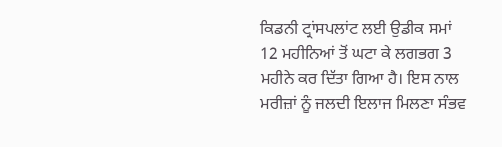ਕਿਡਨੀ ਟ੍ਰਾਂਸਪਲਾਂਟ ਲਈ ਉਡੀਕ ਸਮਾਂ 12 ਮਹੀਨਿਆਂ ਤੋਂ ਘਟਾ ਕੇ ਲਗਭਗ 3 ਮਹੀਨੇ ਕਰ ਦਿੱਤਾ ਗਿਆ ਹੈ। ਇਸ ਨਾਲ ਮਰੀਜ਼ਾਂ ਨੂੰ ਜਲਦੀ ਇਲਾਜ ਮਿਲਣਾ ਸੰਭਵ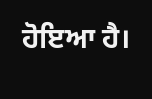ਹੋਇਆ ਹੈ।